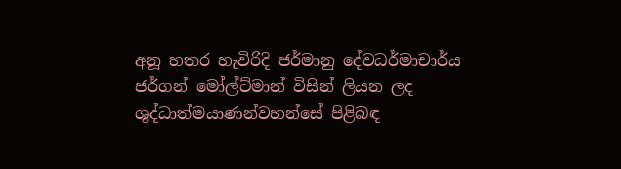අනූ හතර හැවිරිදි ජර්මානු දේවධර්මාචාර්ය ජර්ගන් මෝල්ට්මාන් විසින් ලියන ලද ශුද්ධාත්මයාණන්වහන්සේ පිළිබඳ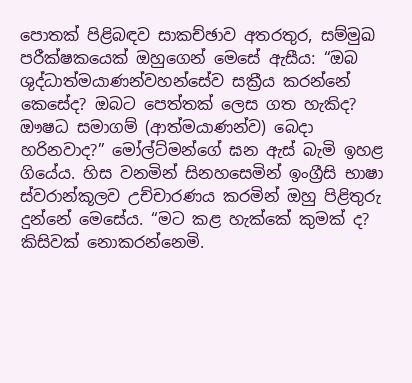පොතක් පිළිබඳව සාකච්ඡාව අතරතුර, සම්මුඛ පරීක්ෂකයෙක් ඔහුගෙන් මෙසේ ඇසීය: “ඔබ ශුද්ධාත්මයාණන්වහන්සේව සක්‍රීය කරන්නේ කෙසේද? ඔබට පෙත්තක් ලෙස ගත හැකිද? ඖෂධ සමාගම් (ආත්මයාණන්ව) බෙදා හරිනවාද?” මෝල්ට්මන්ගේ ඝන ඇස් බැමි ඉහළ ගියේය. හිස වනමින් සිනහසෙමින් ඉංග්‍රීසි භාෂා ස්වරාන්කූලව උච්චාරණය කරමින් ඔහු පිළිතුරු දුන්නේ මෙසේය. “මට කළ හැක්කේ කුමක් ද? කිසිවක් නොකරන්නෙමි.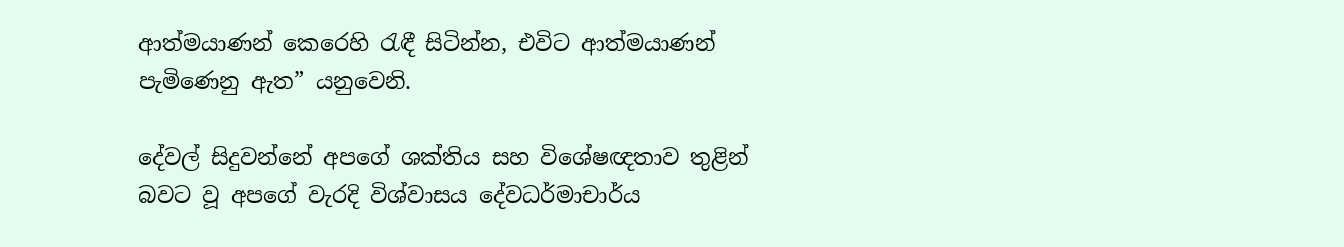ආත්මයාණන් කෙරෙහි රැඳී සිටින්න, එවිට ආත්මයාණන් පැමිණෙනු ඇත” යනුවෙනි.

දේවල් සිදුවන්නේ අපගේ ශක්තිය සහ විශේෂඥතාව තුළින් බවට වූ අපගේ වැරදි විශ්වාසය දේවධර්මාචාර්ය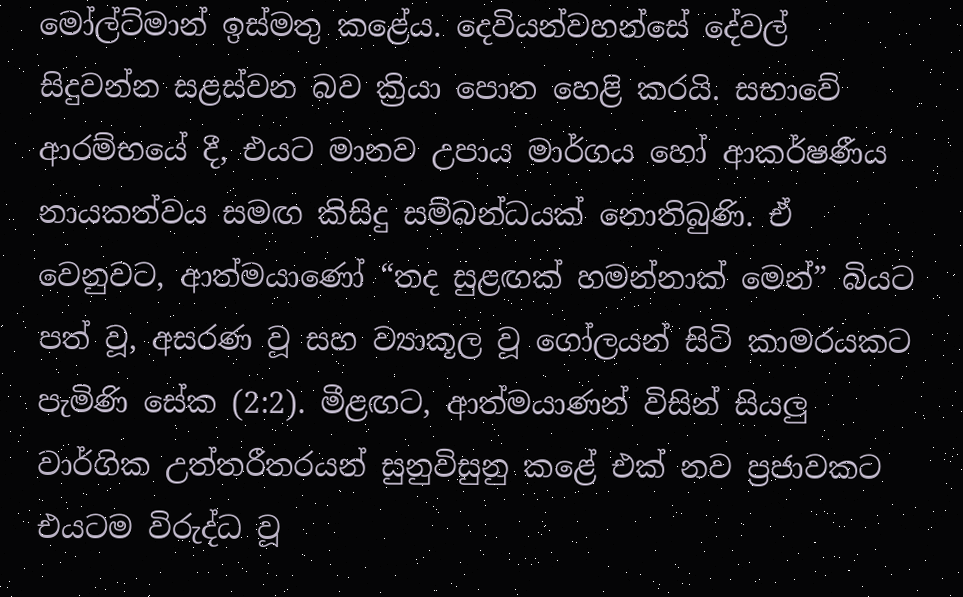මෝල්ට්මාන් ඉස්මතු කළේය. දෙවියන්වහන්සේ දේවල් සිදුවන්න සළස්වන බව ක්‍රියා පොත හෙළි කරයි. සභාවේ ආරම්භයේ දී, එයට මානව උපාය මාර්ගය හෝ ආකර්ෂණීය නායකත්වය සමඟ කිසිදු සම්බන්ධයක් නොතිබුණි. ඒ වෙනුවට, ආත්මයාණෝ “තද සුළඟක් හමන්නාක් මෙන්” බියට පත් වූ, අසරණ වූ සහ ව්‍යාකූල වූ ගෝලයන් සිටි කාමරයකට පැමිණි සේක (2:2). මීළඟට, ආත්මයාණන් විසින් සියලු වාර්ගික උත්තරීතරයන් සුනුවිසුනු කළේ එක් නව ප්‍රජාවකට එයටම විරුද්ධ වූ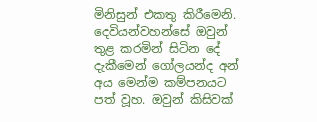මිනිසුන් එකතු කිරීමෙනි. දෙවියන්වහන්සේ ඔවුන් තුළ කරමින් සිටින දේ දැකීමෙන් ගෝලයන්ද අන් අය මෙන්ම කම්පනයට පත් වූහ. ඔවුන් කිසිවක්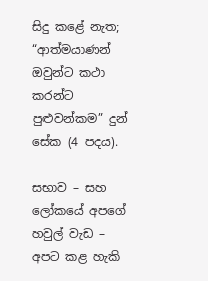සිදු කළේ නැත; “ආත්මයාණන් ඔවුන්ට කථා කරන්ට පුළුවන්කම” දුන් සේක (4 පදය).

සභාව – සහ ලෝකයේ අපගේ හවුල් වැඩ – අපට කළ හැකි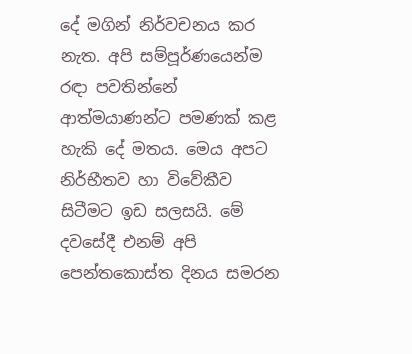දේ මගින් නිර්වචනය කර නැත. අපි සම්පූර්ණයෙන්ම රඳා පවතින්නේ ආත්මයාණන්ට පමණක් කළ හැකි දේ මතය. මෙය අපට නිර්භීතව හා විවේකීව සිටීමට ඉඩ සලසයි. මේ දවසේදී එනම් අපි පෙන්තකොස්ත දිනය සමරන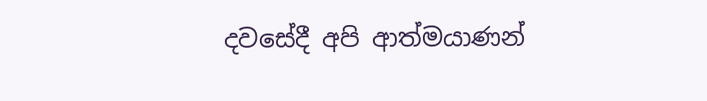දවසේදී අපි ආත්මයාණන්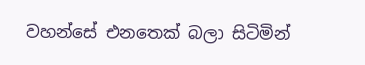වහන්සේ එනතෙක් බලා සිටිමින්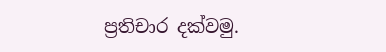ප්‍රතිචාර දක්වමු.